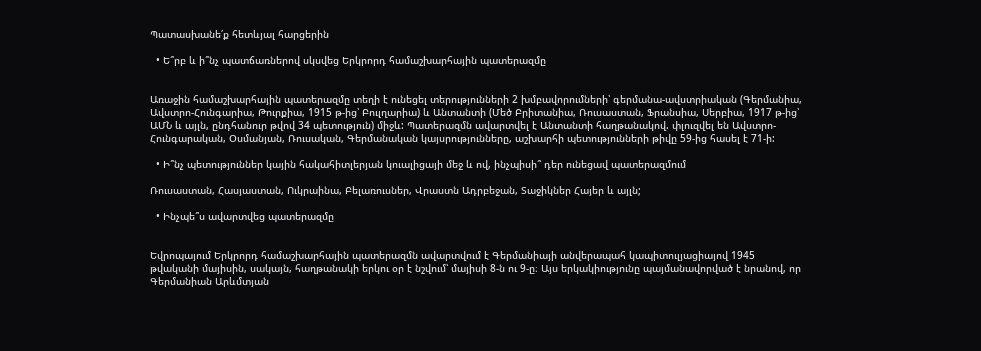Պատասխանե՛ք հետևյալ հարցերին

  • Ե՞րբ և ի՞նչ պատճառներով սկսվեց Երկրորդ համաշխարհային պատերազմը


Առաջին համաշխարհային պատերազմը տեղի է ունեցել տերությունների 2 խմբավորումների՝ գերմանա-ավստրիական (Գերմանիա, Ավստրո-Հունգարիա, Թուրքիա, 1915 թ-ից՝ Բուլղարիա) և Անտանտի (Մեծ Բրիտանիա, Ռուսաստան, Ֆրանսիա, Սերբիա, 1917 թ-ից՝ ԱՄՆ և այլն, ընդհանուր թվով 34 պետություն) միջև: Պատերազմն ավարտվել է Անտանտի հաղթանակով. փլուզվել են Ավստրո-Հունգարական, Օսմանյան, Ռուսական, Գերմանական կայսրությունները, աշխարհի պետությունների թիվը 59-ից հասել է 71-ի:

  • Ի՞նչ պետություններ կային հակահիտլերյան կուալիցայի մեջ և ով, ինչպիսի՞ դեր ունեցավ պատերազմում

Ռուսաստան, Հասյաստան, Ուկրաինա, Բելառուսներ, Վրաստն Ադրբեջան, Տաջիկներ Հայեր և այլն;

  • Ինչպե՞ս ավարտվեց պատերազմը


Եվրոպայում Երկրորդ համաշխարհային պատերազմն ավարտվում է Գերմանիայի անվերապահ կապիտուլյացիայով 1945 թվականի մայիսին, սակայն, հաղթանակի երկու օր է նշվում՝ մայիսի 8-ն ու 9-ը։ Այս երկակիությունը պայմանավորված է նրանով, որ Գերմանիան Արևմտյան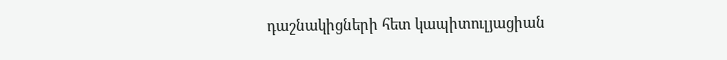դաշնակիցների հետ կապիտուլյացիան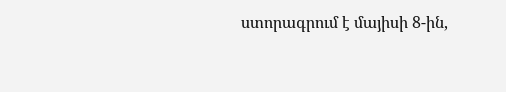ստորագրում է մայիսի 8-ին,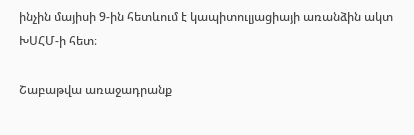ինչին մայիսի 9-ին հետևում է կապիտուլյացիայի առանձին ակտ ԽՍՀՄ-ի հետ։

Շաբաթվա առաջադրանք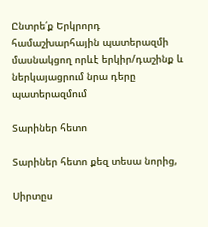Ընտրե՛ք Երկրորդ համաշխարհային պատերազմի մասնակցող որևէ երկիր/դաշինք և ներկայացրում նրա դերը պատերազմում

Տարիներ հետո

Տարիներ հետո քեզ տեսա նորից,

Սիրտըս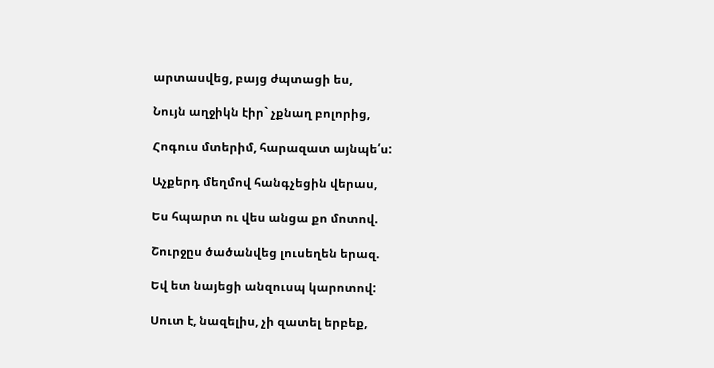արտասվեց, բայց ժպտացի ես,

Նույն աղջիկն էիր` չքնաղ բոլորից,

Հոգուս մտերիմ, հարազատ այնպե՛ս:

Աչքերդ մեղմով հանգչեցին վերաս,

Ես հպարտ ու վես անցա քո մոտով.

Շուրջըս ծածանվեց լուսեղեն երազ.

Եվ ետ նայեցի անզուսպ կարոտով:

Սուտ է, նազելիս, չի զատել երբեք,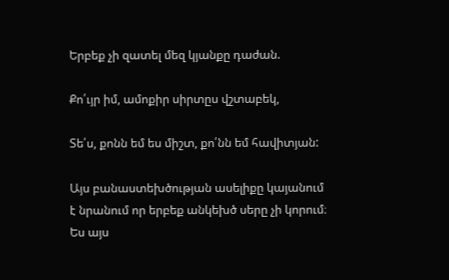Երբեք չի զատել մեզ կյանքը դաժան.

Քո՛ւյր իմ, ամոքիր սիրտըս վշտաբեկ,

Տե՛ս, քոնն եմ ես միշտ, քո՛նն եմ հավիտյան:

Այս բանաստեխծության ասելիքը կայանում է նրանում որ երբեք անկեխծ սերը չի կորում։ Ես այս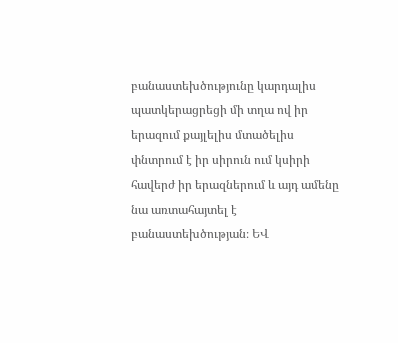բանաստեխծությունը կարդալիս պատկերացրեցի մի տղա ով իր երազում քայլելիս մտածելիս փնտրում է իր սիրուն ում կսիրի հավերժ իր երազներում և այդ ամենը նա առտահայտել է բանաստեխծության։ ԵՎ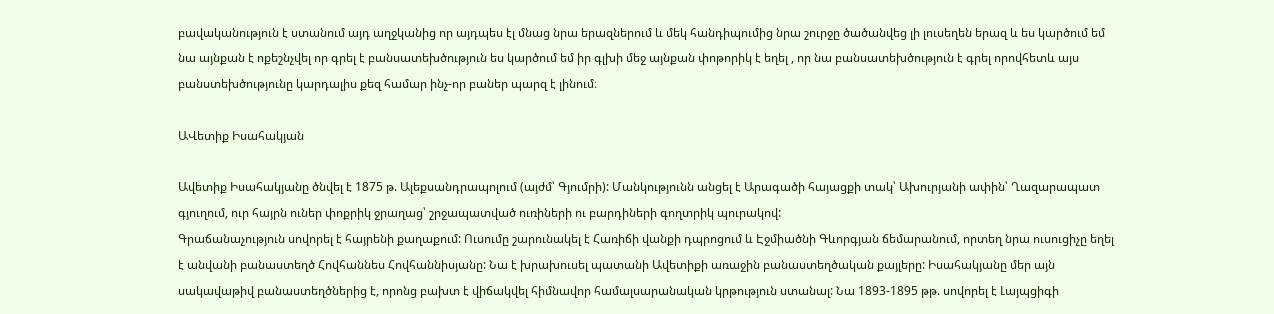բավականություն է ստանում այդ աղջկանից որ այդպես էլ մնաց նրա երազներում և մեկ հանդիպումից նրա շուրջը ծածանվեց լի լուսեղեն երազ և ես կարծում եմ նա այնքան է ոքեշնչվել որ գրել է բանսատեխծություն ես կարծում եմ իր գլխի մեջ այնքան փոթորիկ է եղել , որ նա բանսատեխծություն է գրել որովհետև այս բանստեխծությունը կարդալիս քեզ համար ինչ-որ բաներ պարզ է լինում։

ԱՎետիք Իսահակյան

Ավետիք Իսահակյանը ծնվել է 1875 թ. Ալեքսանդրապոլում (այժմ՝ Գյումրի): Մանկությունն անցել է Արագածի հայացքի տակ՝ Ախուրյանի ափին՝ Ղազարապատ գյուղում, ուր հայրն ուներ փոքրիկ ջրաղաց՝ շրջապատված ուռիների ու բարդիների գողտրիկ պուրակով:
Գրաճանաչություն սովորել է հայրենի քաղաքում: Ուսումը շարունակել է Հառիճի վանքի դպրոցում և Էջմիածնի Գևորգյան ճեմարանում, որտեղ նրա ուսուցիչը եղել է անվանի բանաստեղծ Հովհաննես Հովհաննիսյանը: Նա է խրախուսել պատանի Ավետիքի առաջին բանաստեղծական քայլերը: Իսահակյանը մեր այն սակավաթիվ բանաստեղծներից է, որոնց բախտ է վիճակվել հիմնավոր համալսարանական կրթություն ստանալ: Նա 1893-1895 թթ. սովորել է Լայպցիգի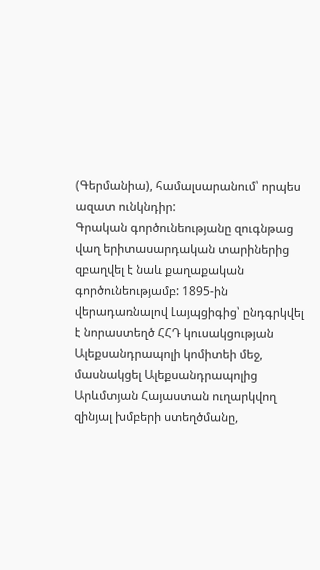(Գերմանիա), համալսարանում՝ որպես ազատ ունկնդիր:
Գրական գործունեությանը զուգնթաց վաղ երիտասարդական տարիներից զբաղվել է նաև քաղաքական գործունեությամբ: 1895-ին վերադառնալով Լայպցիգից՝ ընդգրկվել է նորաստեղծ ՀՀԴ կուսակցության Ալեքսանդրապոլի կոմիտեի մեջ, մասնակցել Ալեքսանդրապոլից Արևմտյան Հայաստան ուղարկվող զինյալ խմբերի ստեղծմանը,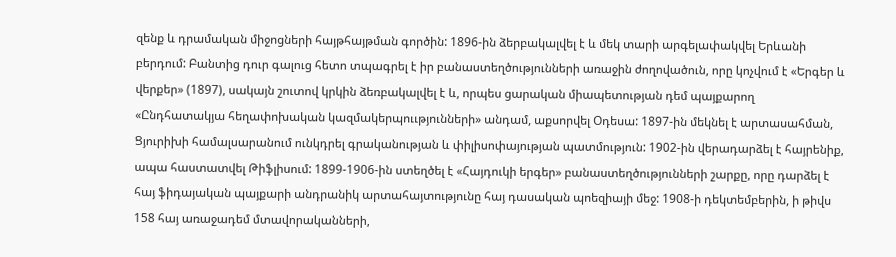զենք և դրամական միջոցների հայթհայթման գործին: 1896-ին ձերբակալվել է և մեկ տարի արգելափակվել Երևանի բերդում: Բանտից դուր գալուց հետո տպագրել է իր բանաստեղծությունների առաջին ժողովածուն, որը կոչվում է «Երգեր և վերքեր» (1897), սակայն շուտով կրկին ձեռբակալվել է և, որպես ցարական միապետության դեմ պայքարող «Ընդհատակյա հեղափոխական կազմակերպոււթյունների» անդամ, աքսորվել Օդեսա: 1897-ին մեկնել է արտասահման, Ցյուրիխի համալսարանում ունկդրել գրականության և փիլիսոփայության պատմություն: 1902-ին վերադարձել է հայրենիք, ապա հաստատվել Թիֆլիսում: 1899-1906-ին ստեղծել է «Հայդուկի երգեր» բանաստեղծությունների շարքը, որը դարձել է հայ ֆիդայական պայքարի անդրանիկ արտահայտությունը հայ դասական պոեզիայի մեջ: 1908-ի դեկտեմբերին, ի թիվս 158 հայ առաջադեմ մտավորականների,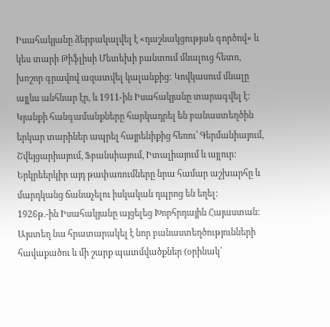Իսահակյանը ձերբակալվել է «դաշնակցության գործով» և կես տարի Թիֆլիսի Մետեխի բանտում մնալուց հետո, խոշոր գրավով ազատվել կալանքից: Կովկասում մնալը այլևս անհնար էր, և 1911-ին Իսահակյանը տարագվել է:
Կյանքի հանգամանքները հարկադրել են բանաստեղծին երկար տարիներ ապրել հայրենիքից հեռու՝ Գերմանիայում, Շվեյցարիայում, Ֆբանսիայում, Իտալիայում և այլուր: Երկրեերկիր այդ թափառումները նրա համար աշխարհը և մարդկանց ճանաչելու իսկական դպրոց են եղել:
1926թ.-ին Իսահակյանը այցելեց Խորհրդային Հայաստան։ Այստեղ նա հրատարակել է նոր բանաստեղծությունների հավաքածու և մի շարք պատմվածքներ (օրինակ՝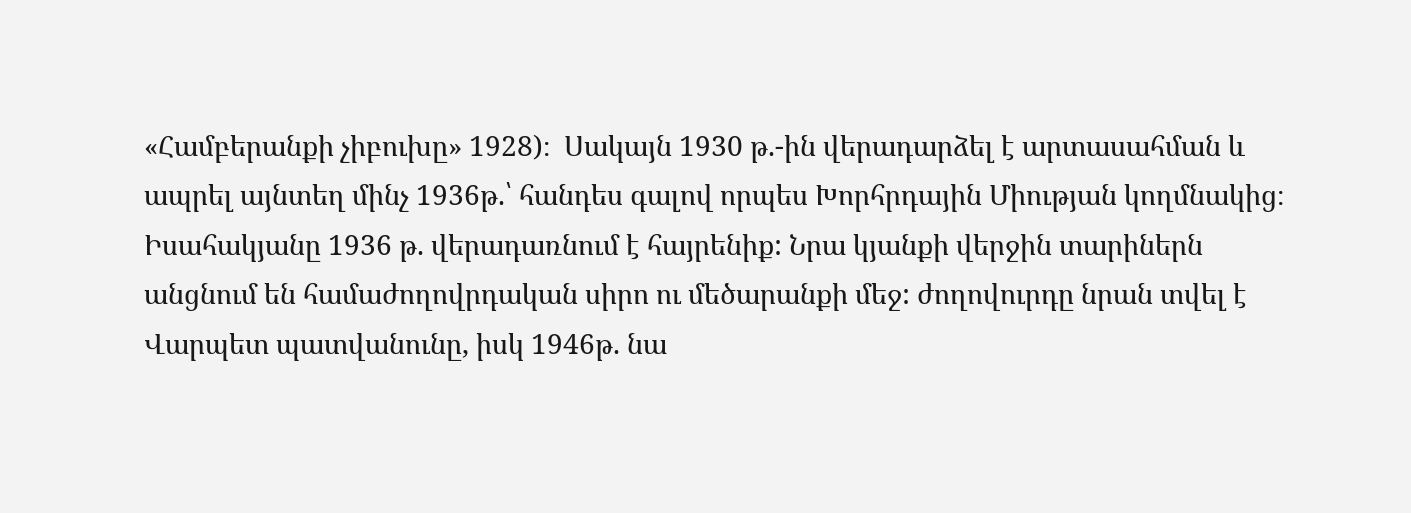«Համբերանքի չիբուխը» 1928)։  Սակայն 1930 թ.-ին վերադարձել է արտասահման և ապրել այնտեղ մինչ 1936թ.՝ հանդես գալով որպես Խորհրդային Միության կողմնակից։
Իսահակյանը 1936 թ. վերադառնում է հայրենիք: Նրա կյանքի վերջին տարիներն անցնում են համաժողովրդական սիրո ու մեծարանքի մեջ: ժողովուրդը նրան տվել է Վարպետ պատվանունը, իսկ 1946թ. նա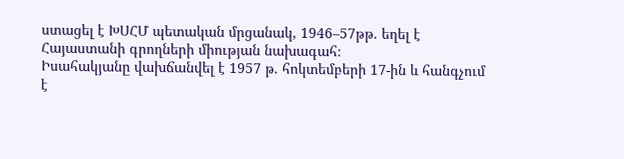ստացել է ԽՍՀՄ պետական մրցանակ, 1946–57թթ. եղել է Հայաստանի գրողների միության նախագահ։
Իսահակյանը վախճանվել է 1957 թ. հոկտեմբերի 17-ին և հանգչում է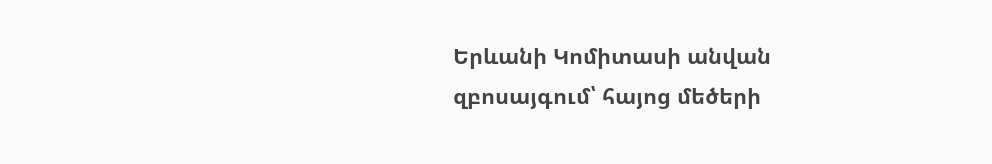Երևանի Կոմիտասի անվան զբոսայգում՝ հայոց մեծերի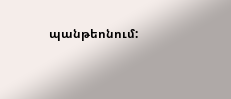պանթեոնում: